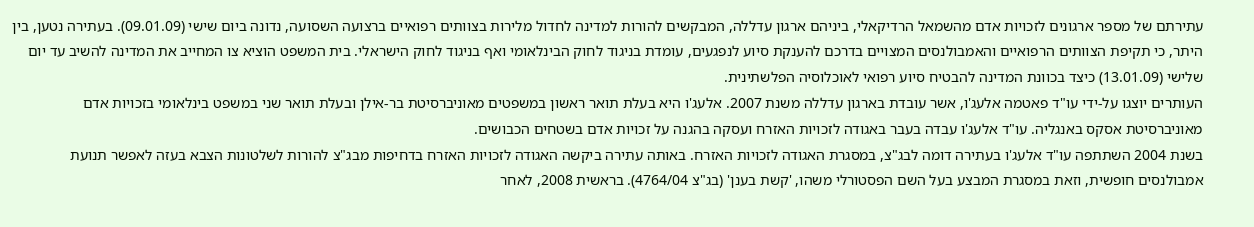עתירתם של מספר ארגונים לזכויות אדם מהשמאל הרדיקאלי, ביניהם ארגון עדללה, המבקשים להורות למדינה לחדול מלירות בצוותים רפואיים ברצועה השסועה, נדונה ביום שישי (09.01.09). בעתירה נטען, בין היתר, כי תקיפת הצוותים הרפואיים והאמבולנסים המצויים בדרכם להענקת סיוע לנפגעים, עומדת בניגוד לחוק הבינלאומי ואף בניגוד לחוק הישראלי. בית המשפט הוציא צו המחייב את המדינה להשיב עד יום שלישי (13.01.09) כיצד בכוונת המדינה להבטיח סיוע רפואי לאוכלוסיה הפלשתינית.
העותרים יוצגו על-ידי עו"ד פאטמה אלעג'ו, אשר עובדת בארגון עדללה משנת 2007. אלעג'ו היא בעלת תואר ראשון במשפטים מאוניברסיטת בר-אילן ובעלת תואר שני במשפט בינלאומי בזכויות אדם מאוניברסיטת אסקס באנגליה. עו"ד אלעג'ו עבדה בעבר באגודה לזכויות האזרח ועסקה בהגנה על זכויות אדם בשטחים הכבושים.
בשנת 2004 השתתפה עו"ד אלעג'ו בעתירה דומה לבג"צ, במסגרת האגודה לזכויות האזרח. באותה עתירה ביקשה האגודה לזכויות האזרח בדחיפות מבג"צ להורות לשלטונות הצבא בעזה לאפשר תנועת אמבולנסים חופשית, וזאת במסגרת המבצע בעל השם הפסטורלי משהו, 'קשת בענן' (בג"צ 4764/04). בראשית 2008, לאחר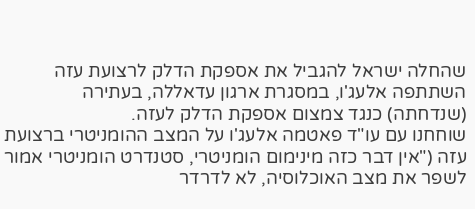שהחלה ישראל להגביל את אספקת הדלק לרצועת עזה השתתפה אלעג'ו, במסגרת ארגון עדאללה, בעתירה (שנדחתה) כנגד צמצום אספקת הדלק לעזה.
שוחחנו עם עו"ד פאטמה אלעג'ו על המצב ההומניטרי ברצועת עזה ("אין דבר כזה מינימום הומניטרי, סטנדרט הומניטרי אמור לשפר את מצב האוכלוסיה, לא לדרדר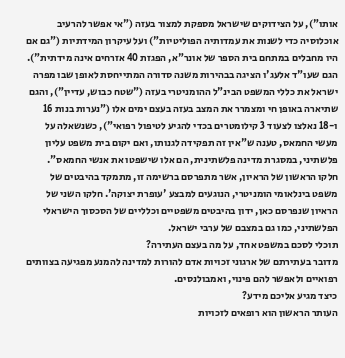אותו"), על הצידוקים שישראל מספקת למצור בעזה ("אי אפשר להרעיב אוכלוסיה כדי לשנות את עמדותיה הפוליטיות") ועל עיקרון המידתיות ("גם אם היו מחבלים במתחם בית הספר של אונר"א, הפגזת 40 אזרחים אינה מידתית").
הגם שעו"ד אלעג'ו הציגה בבהירות משנה סדורה המתייחסת לאופן שבו מפרה ישראל את כללי המשפט הבינ"ל ההומניטרי בעזה ("שטח כבוש, עדיין"), והגם שתיארה באופן חי ומצמרר את המצב בעזה בעצם ימים אלו ("נערות בנות 16 ו-18 נאלצו לצעוד 3 קילומטרים בכדי להגיע לטיפול רפואי"), כשנשאלה על מעשי החמאס, טענה ש"אין זה תפקידה לגנותו, ואם יקום בית משפט עליון פלשתיני, במסגרת מדינה פלשתינית, הם אלו שישפטו את אנשי החמאס".
חלקו הראשון של הראיון, אשר מתפרסם ברשימה זו, מתמקד בהיבטים של משפט בינלאומי הומניטרי, הנוגעים למבצע 'עופרת יצוקה'. חלקו השני של הראיון שנפרסם כאן, ידון בהיבטים משפטיים וכלליים של הסכסוך הישראלי הפלשתיני, כמו גם במצבם של ערבי ישראל.
תוכלי לסכם במשפט אחד, על מה בעצם העתירה?
מדובר בעתירתם של ארגוני זכויות אדם להורות למדינה להמנע מפגיעה בצוותים רפואיים ולאפשר להם פינוי, ואמבולנסים.
כיצד מגיע אליכם מידע?
העותר הראשון הוא רופאים לזכויות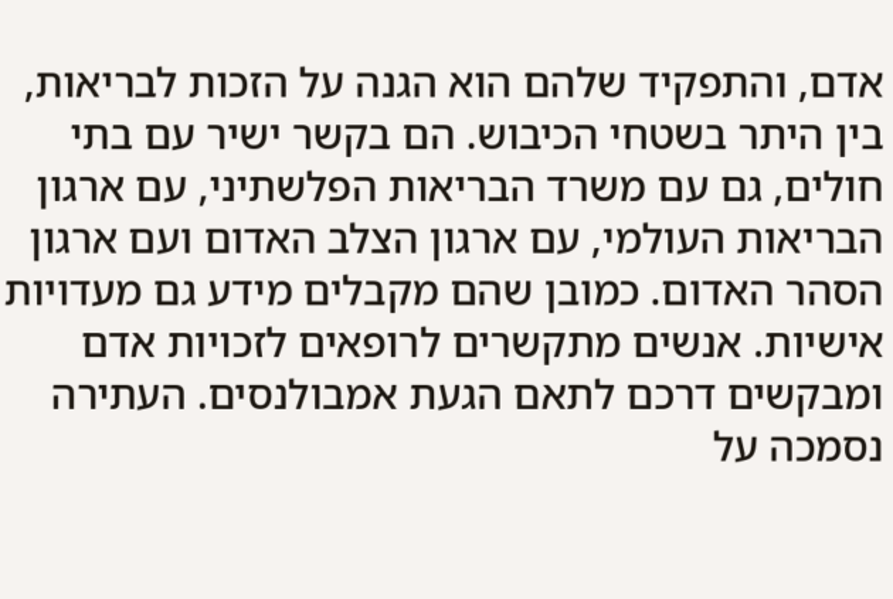אדם, והתפקיד שלהם הוא הגנה על הזכות לבריאות, בין היתר בשטחי הכיבוש. הם בקשר ישיר עם בתי חולים, גם עם משרד הבריאות הפלשתיני, עם ארגון הבריאות העולמי, עם ארגון הצלב האדום ועם ארגון הסהר האדום. כמובן שהם מקבלים מידע גם מעדויות אישיות. אנשים מתקשרים לרופאים לזכויות אדם ומבקשים דרכם לתאם הגעת אמבולנסים. העתירה נסמכה על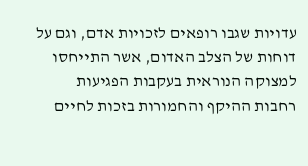עדויות שגבו רופאים לזכויות אדם, וגם על דוחות של הצלב האדום, אשר התייחסו למצוקה הנוראית בעקבות הפגיעות רחבות ההיקף והחמורות בזכות לחיים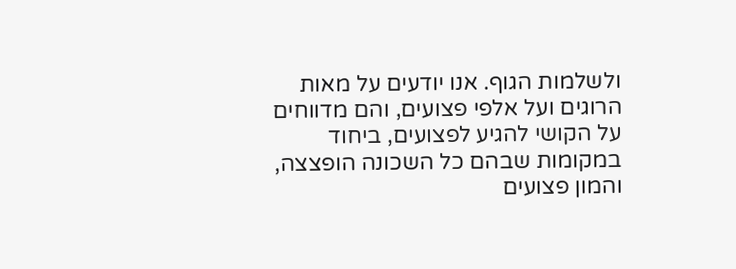ולשלמות הגוף. אנו יודעים על מאות הרוגים ועל אלפי פצועים, והם מדווחים על הקושי להגיע לפצועים, ביחוד במקומות שבהם כל השכונה הופצצה, והמון פצועים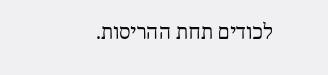לכודים תחת ההריסות.